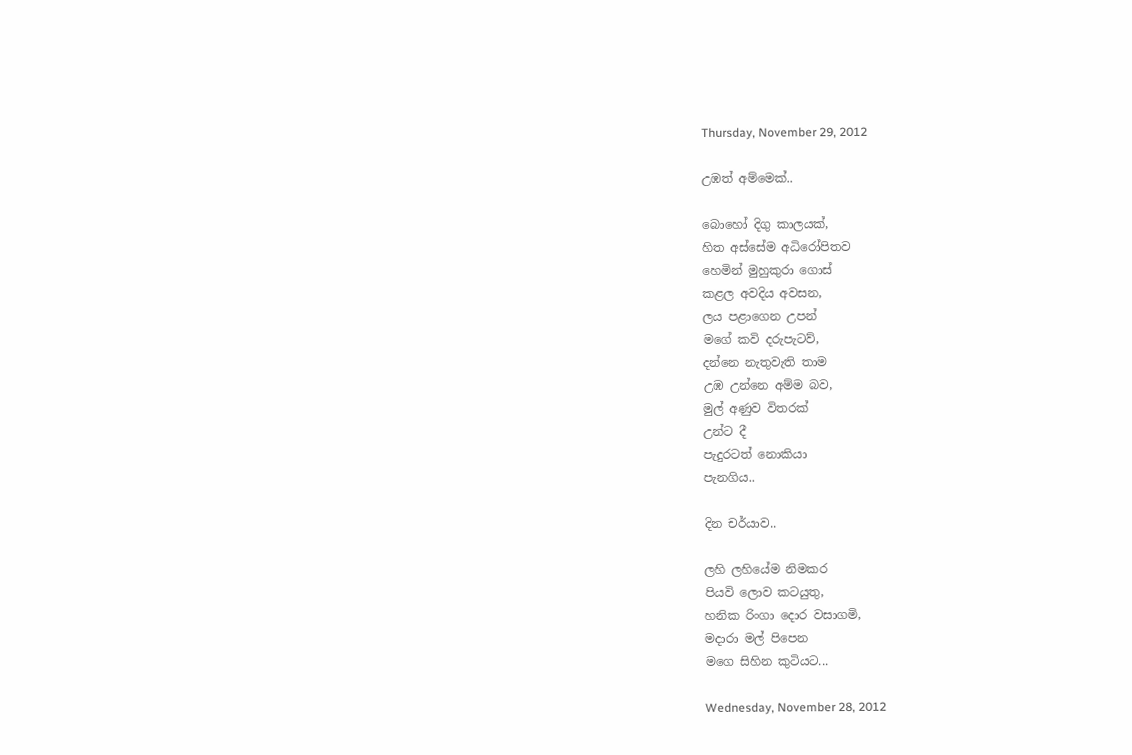Thursday, November 29, 2012

උඹත් අම්මෙක්..

බොහෝ දිගු කාලයක්,
හිත අස්සේම අධිරෝපිතව
හෙමින් මුහුකුරා ගොස්
කළල අවදිය අවසන,
ලය පළාගෙන උපන්
මගේ කවි දරුපැටව්,
දන්නෙ නැතුවැති තාම
උඹ උන්නෙ අම්ම බව,
මුල් අණුව විතරක්
උන්ට දී
පැදුරටත් නොකියා
පැනගිය..

දින චර්යාව..

ලහි ලහියේම නිමකර
පියවි ලොව කටයුතු,
හනික රිංගා දොර වසාගමි,
මදාරා මල් පිපෙන
මගෙ සිහින කුටියට...

Wednesday, November 28, 2012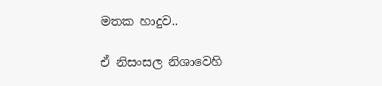මතක හාදුව..

ඒ නිසංසල නිශාවෙහි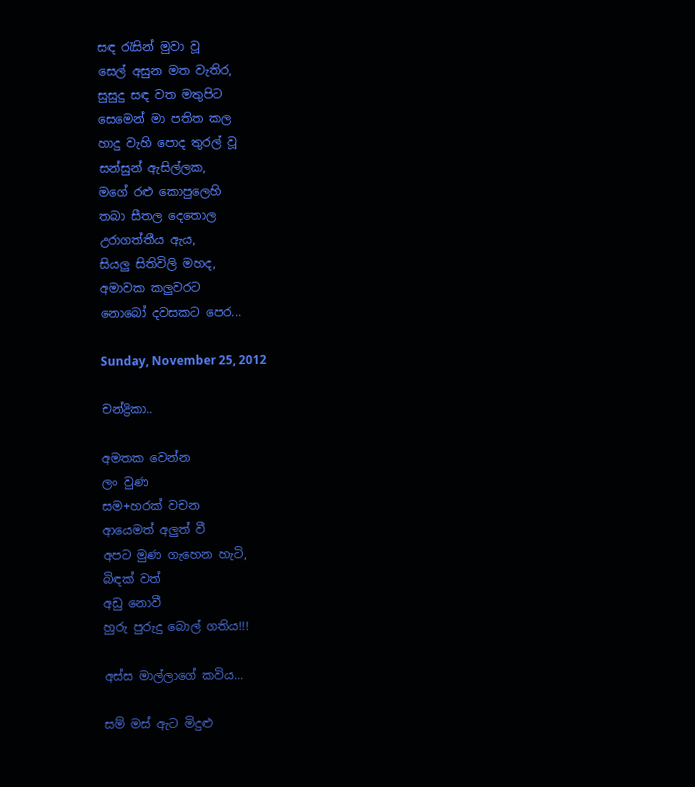සඳ රැසින් මුවා වූ
සෙල් අසුන මත වැතිර,
සුසුදු සඳ වත මතුපිට
සෙමෙන් මා පතිත කල
හාදු වැහි පොද තුරල් වූ
සන්සුන් ඇසිල්ලක,
මගේ රළු කොපුලෙහි
තබා සීතල දෙතොල
උරාගත්තීය ඇය,
සියලු සිතිවිලි මහද,
අමාවක කලුවරට
නොබෝ දවසකට පෙර...

Sunday, November 25, 2012

චන්ද්‍රිකා..

අමතක වෙන්න
ලං වුණ
සම+හරක් වචන
ආයෙමත් අලුත් වී
අපට මුණ ගැහෙන හැටි,
බිඳක් වත්
අඩු නොවී
හුරු පුරුදු බොල් ගතිය!!!

අස්ස මාල්ලාගේ කවිය...

සම් මස් ඇට මිදුළු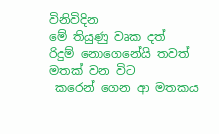විනිවිදින
මේ තියුණු වෘක දත්
රිදුම් නොගෙනේයි තවත්
මතක් වන විට
 කරෙන් ගෙන ආ මතකය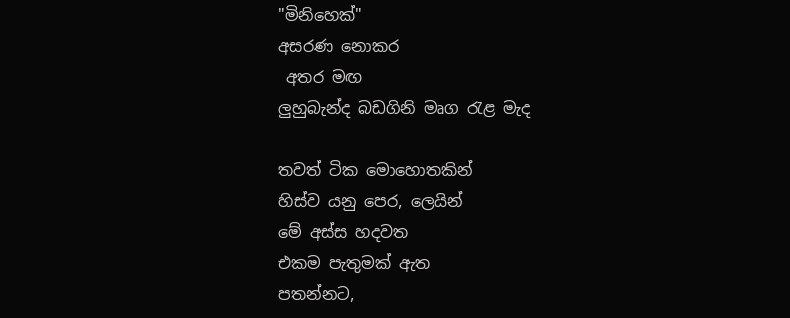"මිනිහෙක්"
අසරණ නොකර
 අතර මඟ
ලුහුබැන්ද බඩගිනි මෘග රැළ මැද

තවත් ටික මොහොතකින්
හිස්ව යනු පෙර, ලෙයින්
මේ අස්ස හදවත
එකම පැතුමක් ඇත
පතන්නට,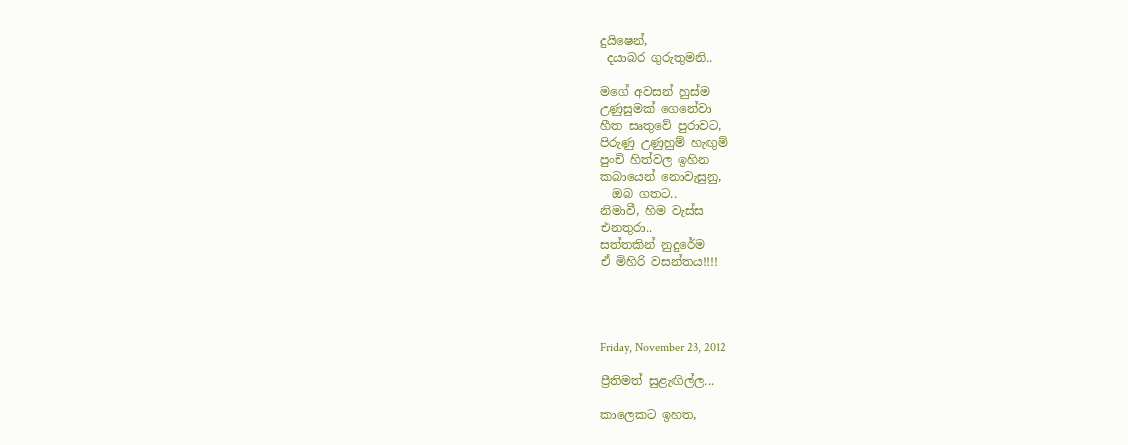දුයිෂෙන්,
 දයාබර ගුරුතුමනි..

මගේ අවසන් හුස්ම
උණුසුමක් ගෙනේවා
හීත සෘතුවේ පුරාවට,
පිරුණු උණුහුම් හැඟුම්
පුංචි හිත්වල ඉහින
කබායෙන් නොවැසුනු,
  ඔබ ගතට..
නිමාවී, හිම වැස්ස
එනතුරා..
සත්තකින් නුදුරේම
ඒ මිහිරි වසන්තය!!!!




Friday, November 23, 2012

ප්‍රීතිමත් සුළැඟිල්ල...

කාලෙකට ඉහත,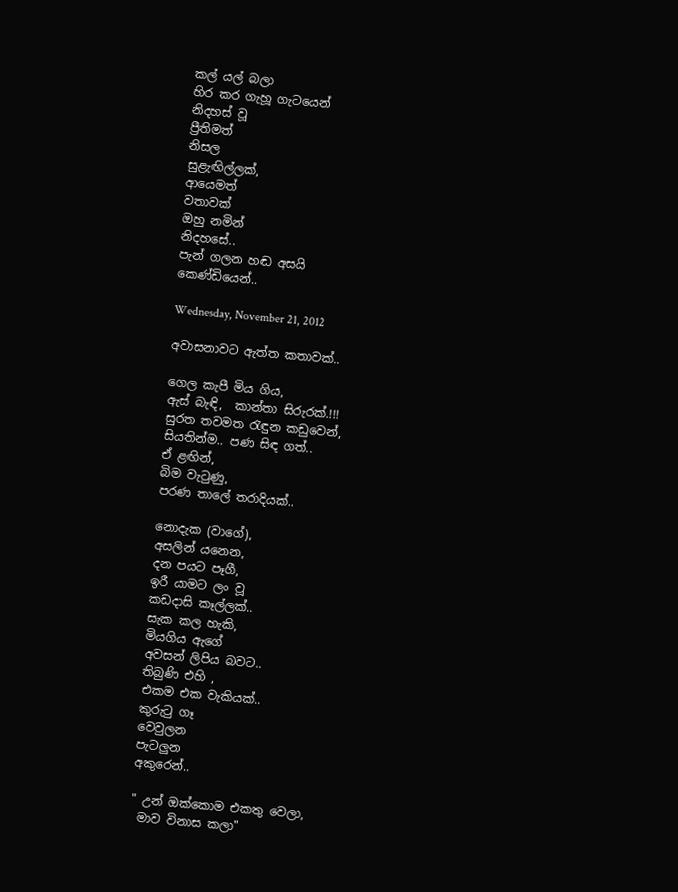කල් යල් බලා
හිර කර ගැහූ ගැටයෙන්
නිදහස් වූ
ප්‍රීතිමත්
නිසල
සුළැඟිල්ලක්,
ආයෙමත්
වතාවක්
ඔහු නමින්
නිදහසේ..
පැන් ගලන හඬ අසයි
කෙණ්ඩියෙන්..

Wednesday, November 21, 2012

අවාසනාවට ඇත්ත කතාවක්..

ගෙල කැපී මිය ගිය,
ඇස් බැඳි,  කාන්තා සිරුරක්.!!!
සුරත තවමත රැඳුන කඩුවෙන්,
සියතින්ම.. පණ සිඳ ගත්..
ඒ ළඟින්,
බිම වැටුණු,
පරණ තාලේ තරාදියක්..

නොදැක (වාගේ),
අසලින් යනෙන,
දන පයට පෑගී,
ඉරී යාමට ලං වූ
කඩදාසි කෑල්ලක්..
සැක කල හැකි,
මියගිය ඇගේ
අවසන් ලිපිය බවට..
තිබුණි එහි ,
එකම එක වැකියක්..
කුරුටු ගෑ
වෙවුලන
පැටලුන
අකුරෙන්..

" උන් ඔක්කොම එකතු වෙලා,
 මාව විනාස කලා"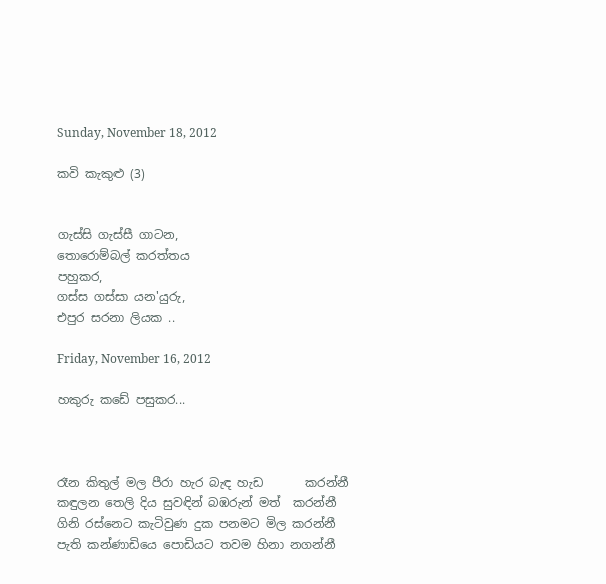Sunday, November 18, 2012

කවි කැකුළු (3)


ගැස්සි ගැස්සී ගාටන,
තොරොම්බල් කරත්තය
පහුකර,
ගස්ස ගස්සා යන'යුරු,
එපුර සරනා ලියක ..

Friday, November 16, 2012

හකුරු කඩේ පසුකර...



රෑන කිතුල් මල පීරා හැර බැඳ හැඩ       කරන්නී
කඳුලන තෙලි දිය සුවඳින් බඹරුන් මත්  කරන්නී
ගිනි රස්නෙට කැටිවුණ දුක පනමට මිල කරන්නී
පැති කන්ණාඩියෙ පොඩියට තවම හිනා නගන්නී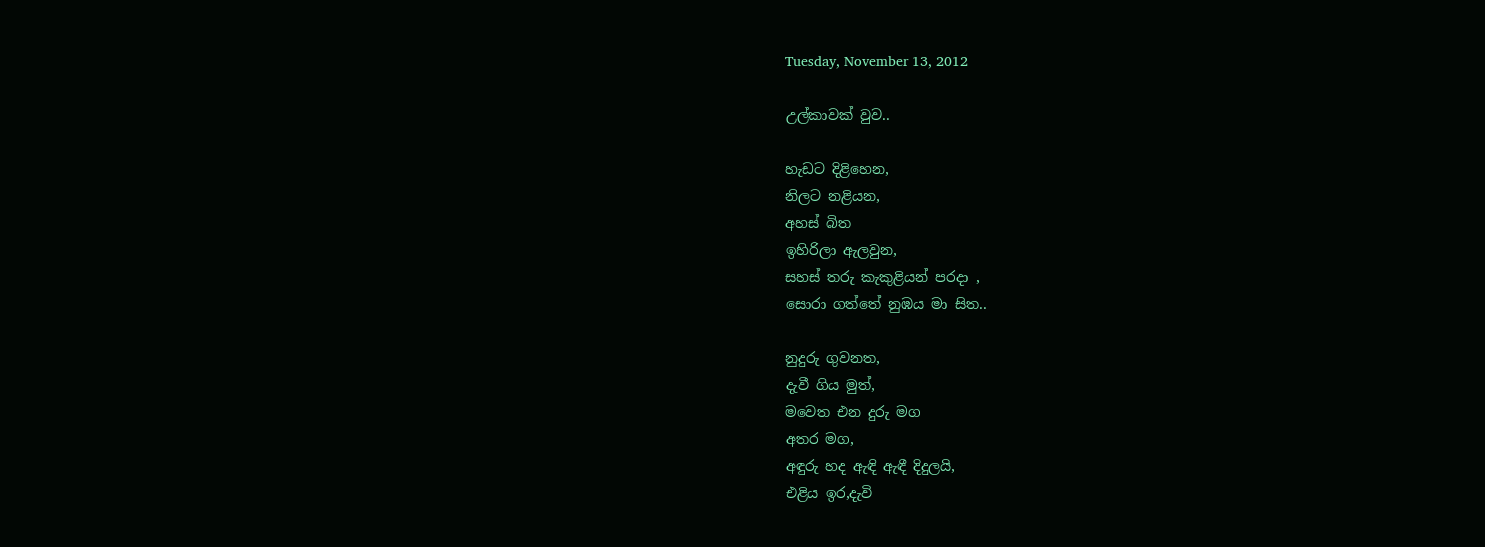Tuesday, November 13, 2012

උල්කාවක් වුව..

හැඩට දිළිහෙන,
නිලට නළියන,
අහස් බිත
ඉහිරිලා ඇලවුන,
සහස් තරු කැකුළියන් පරදා ,
සොරා ගත්තේ නුඹය මා සිත..

නුදුරු ගුවනත,
දැවී ගිය මුත්,
මවෙත එන දුරු මග
අතර මග,
අඳුරු හද ඇඳි ඇඳී දිදුලයි,
එළිය ඉර,දැවි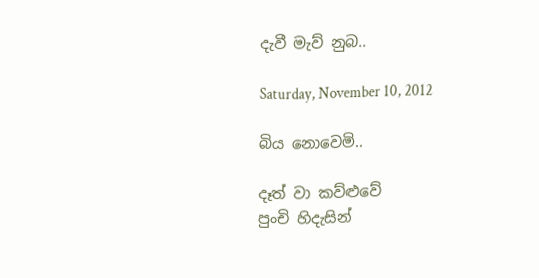දැවී මැව් නුබ..

Saturday, November 10, 2012

බිය නොවෙමි..

දෑත් වා කව්ළුවේ
පුංචි හිදැසින්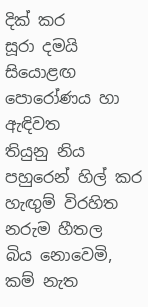දික් කර
සූරා දමයි සියොළඟ
පොරෝණය හා ඇඳිවත
තියුනු නිය පහුරෙන් හිල් කර
හැඟුම් විරහිත
නරුම හීතල
බිය නොවෙමි, කම් නැත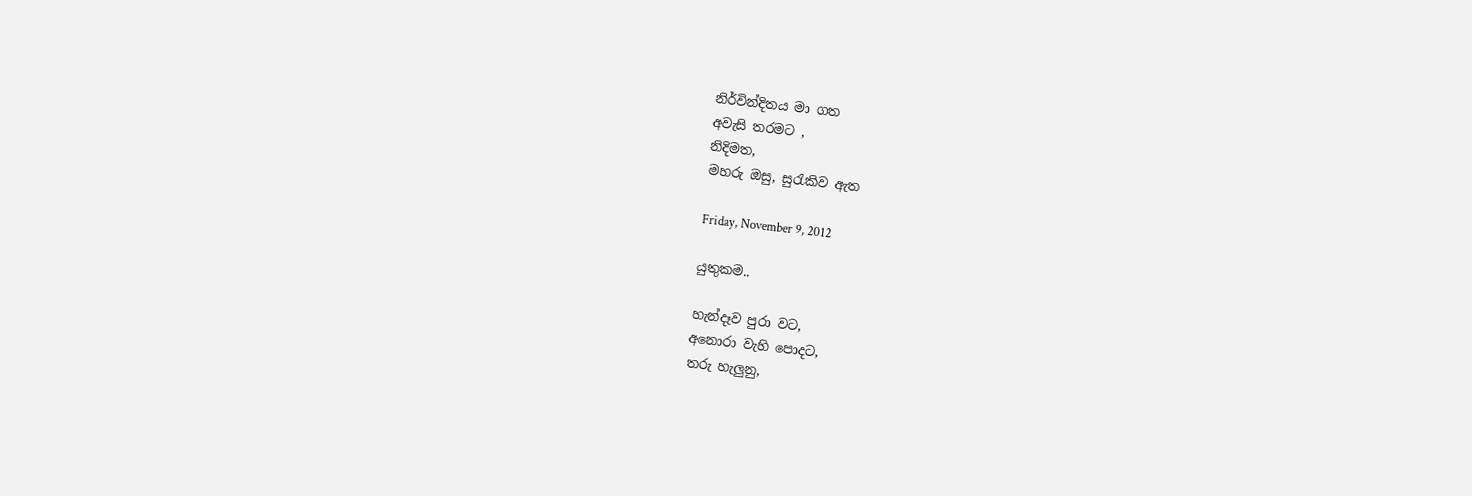නිර්වින්දිතය මා ගත
අවැසි තරමට ,
නිදිමත,
මහරු ඔසු, සුරැකිව ඇත

Friday, November 9, 2012

යුතුකම..

හැන්දෑව පුරා වට,
අනොරා වැහි පොදට,
තරු හැලුනු,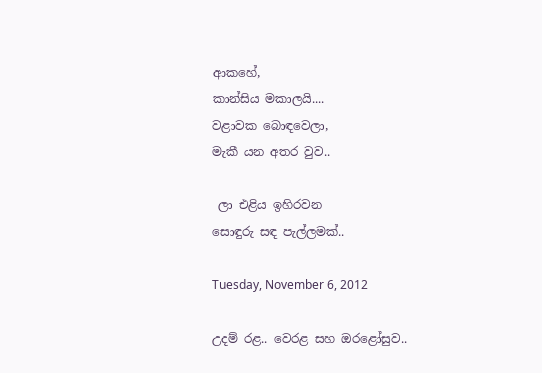ආකහේ,
කාන්සිය මකාලයි....
වළාවක බොඳවෙලා,
මැකී යන අතර වුව..

 ලා එළිය ඉහිරවන
සොඳුරු සඳ පැල්ලමක්..

Tuesday, November 6, 2012

උදම් රළ.. වෙරළ සහ ඔරළෝසුව..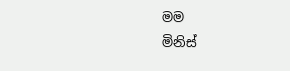මම
මිනිස්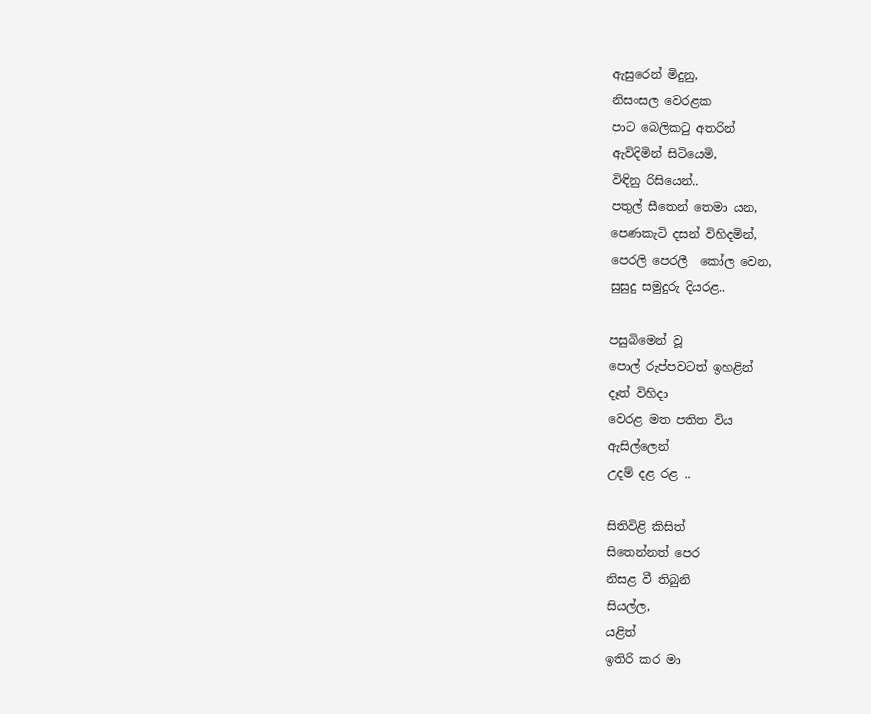ඇසුරෙන් මිදුනු,
නිසංසල වෙරළක
පාට බෙලිකටු අතරින්
ඇවිදිමින් සිටියෙමි,
විඳිනු රිසියෙන්..
පතුල් සීතෙන් තෙමා යන,
පෙණකැටි දසන් විහිදමින්,
පෙරලි පෙරලී  කෝල වෙන,
සුසුදු සමුදුරු දියරළ..

පසුබිමෙන් වූ
පොල් රුප්පවටත් ඉහළින්
දෑත් විහිදා
වෙරළ මත පතිත විය
ඇසිල්ලෙන්
උදම් දළ රළ ..

සිතිවිළි කිසිත්
සිතෙන්නත් පෙර
නිසළ වී තිබුනි
සියල්ල,
යළිත්
ඉතිරි කර මා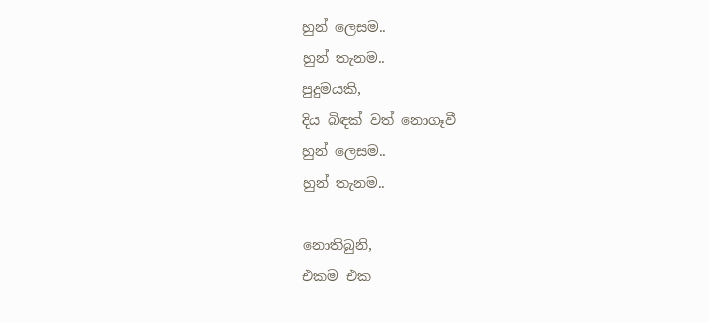හුන් ලෙසම..
හුන් තැනම..
පුදුමයකි,
දිය බිඳක් වත් නොගෑවී
හුන් ලෙසම..
හුන් තැනම..

නොතිබුනි,
එකම එක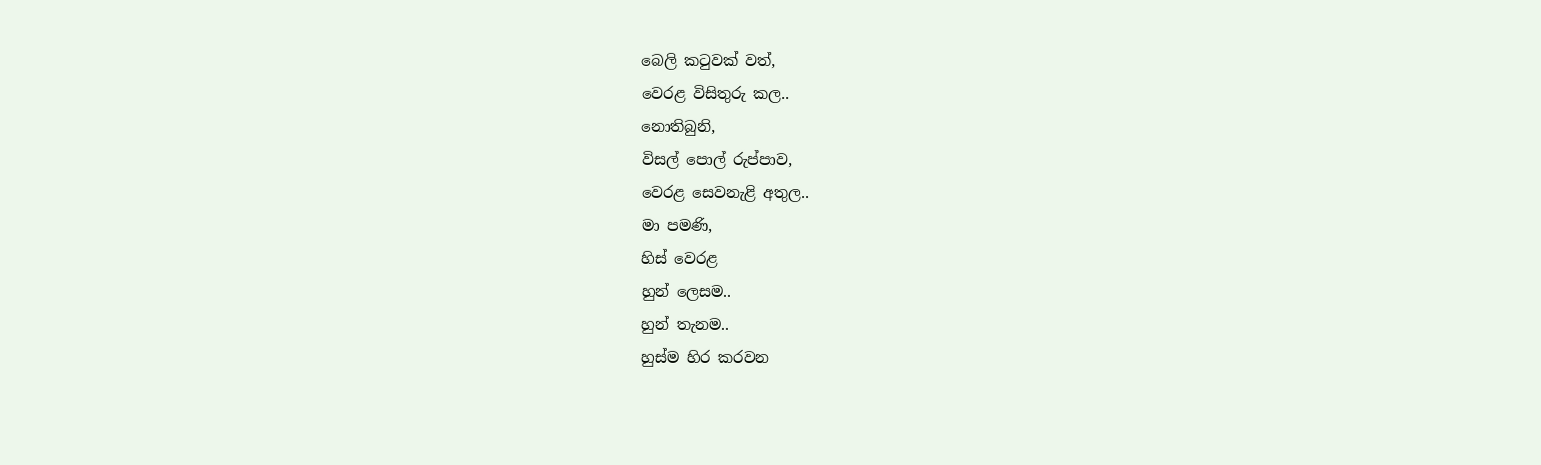බෙලි කටුවක් වත්,
වෙරළ විසිතුරු කල..
නොතිබුනි,
විසල් පොල් රුප්පාව,
වෙරළ සෙවනැළි අතුල..
මා පමණි,
හිස් වෙරළ
හුන් ලෙසම..
හුන් තැනම..
හුස්ම හිර කරවන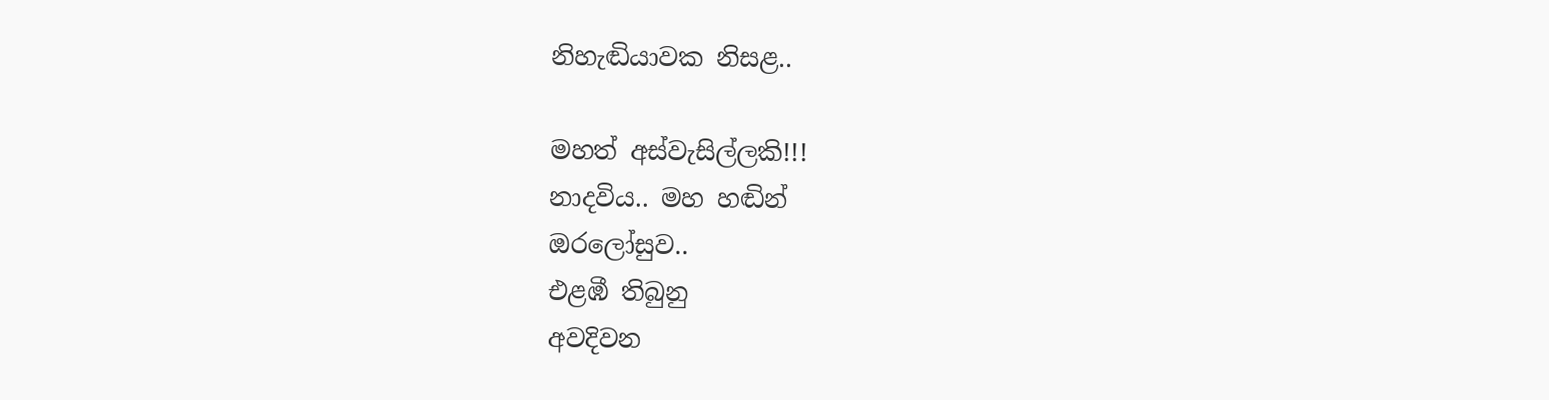නිහැඬියාවක නිසළ..

මහත් අස්වැසිල්ලකි!!!
නාදවිය.. මහ හඬින්
ඔරලෝසුව..
එළඹී තිබුනු
අවදිවන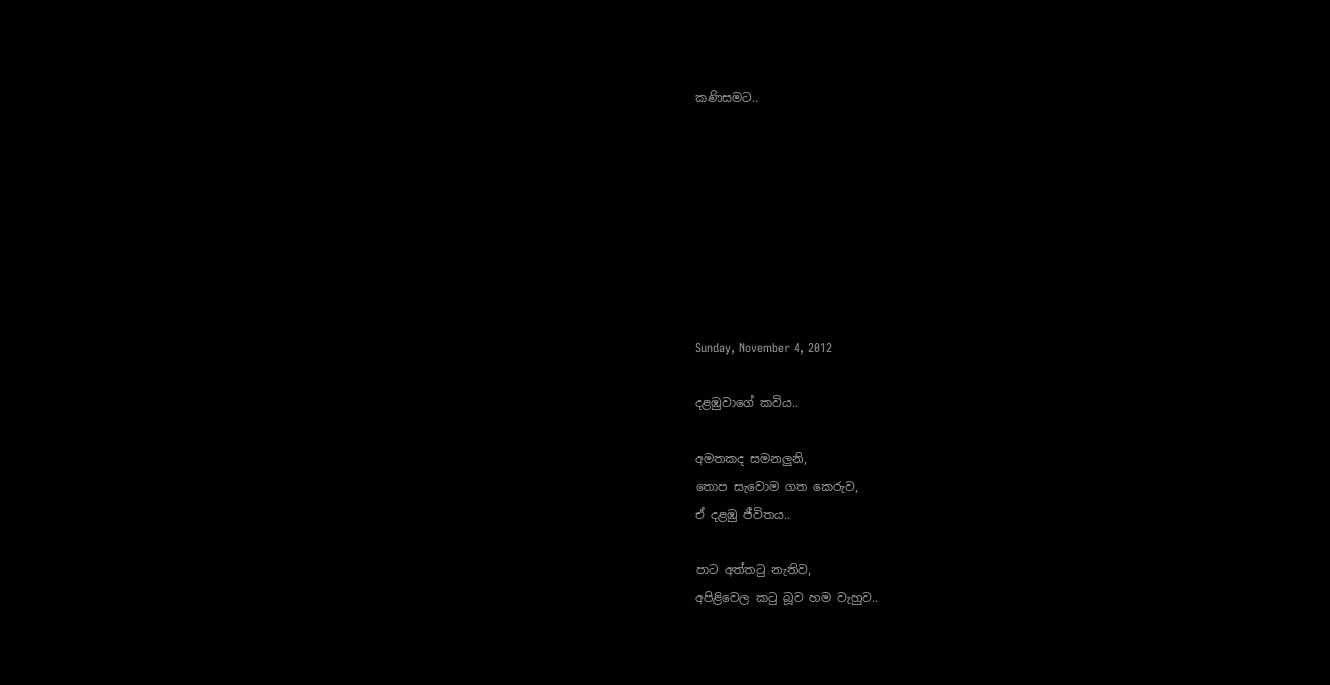කණිසමට..








Sunday, November 4, 2012

දළඹුවාගේ කවිය..

අමතකද සමනලුනි,
තොප සැවොම ගත කෙරුව,
ඒ දළඹු ජීවිතය..

පාට අත්තටු නැතිව,
අපිළිවෙල කටු බූව හම වැහුව..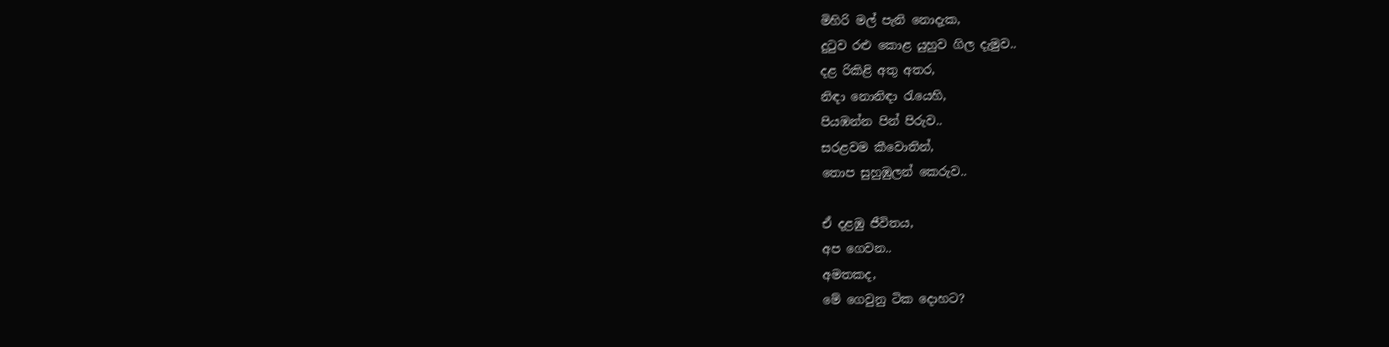මිහිරි මල් පැනි නොදැක,
දුටුව රළු කොළ යුහුව ගිල දැමුව..
දළ රිකිළි අතු අතර,
නිඳා නොනිඳා රැයෙහි,
පියඹන්න පින් පිරුව..
සරළවම කීවොතින්,
තොප සුහුඹුලන් කෙරුව..

ඒ දළඹු ජීවිතය,
අප ගෙවන..
අමතකද,
මේ ගෙවුනු ටික දොහට?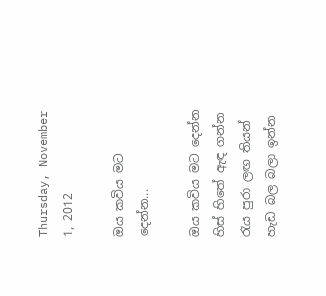Thursday, November 1, 2012

ඔය කවිය මට දෙන්න...

ඔය කවිය මට දෙන්න
හිස් හිතේ ඇඳ ගන්න
රැය පුරා ලඟ තියන්
හැඩ බල බලා ඉන්න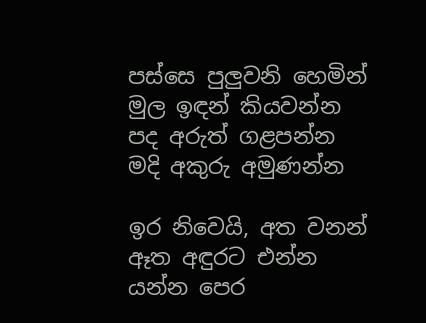පස්සෙ පුලුවනි හෙමින්
මුල ඉඳන් කියවන්න
පද අරුත් ගළපන්න
මදි අකුරු අමුණන්න

ඉර නිවෙයි, අත වනන්
ඈත අඳුරට එන්න
යන්න පෙර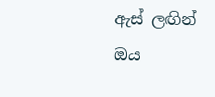ඇස් ලඟින්
ඔය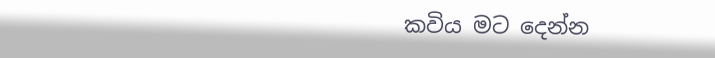කවිය මට දෙන්න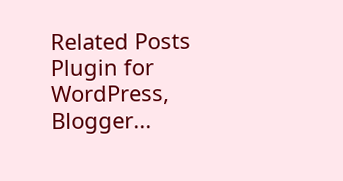Related Posts Plugin for WordPress, Blogger...